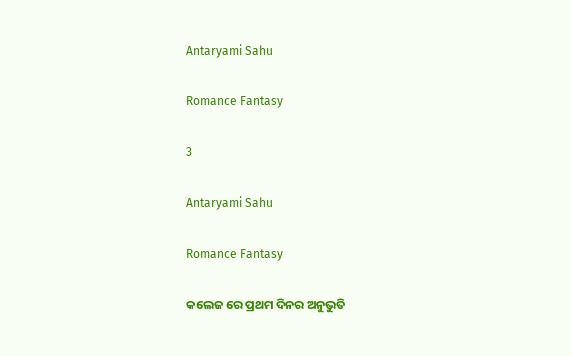Antaryami Sahu

Romance Fantasy

3

Antaryami Sahu

Romance Fantasy

କଲେଜ ରେ ପ୍ରଥମ ଦିନର ଅନୁଭୁତି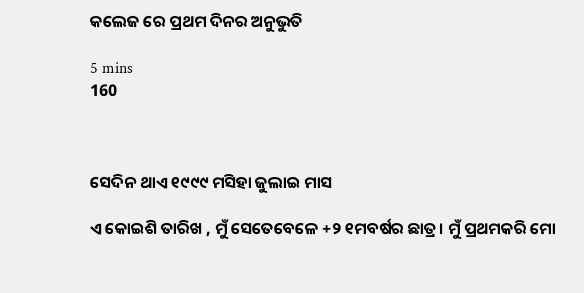କଲେଜ ରେ ପ୍ରଥମ ଦିନର ଅନୁଭୁତି

5 mins
160



ସେଦିନ ଥାଏ ୧୯୯୯ ମସିହା ଜୁଲାଇ ମାସ

ଏ କୋଇଶି ତାରିଖ , ମୁଁ ସେତେବେଳେ +୨ ୧ମବର୍ଷର ଛାତ୍ର। ମୁଁ ପ୍ରଥମକରି ମୋ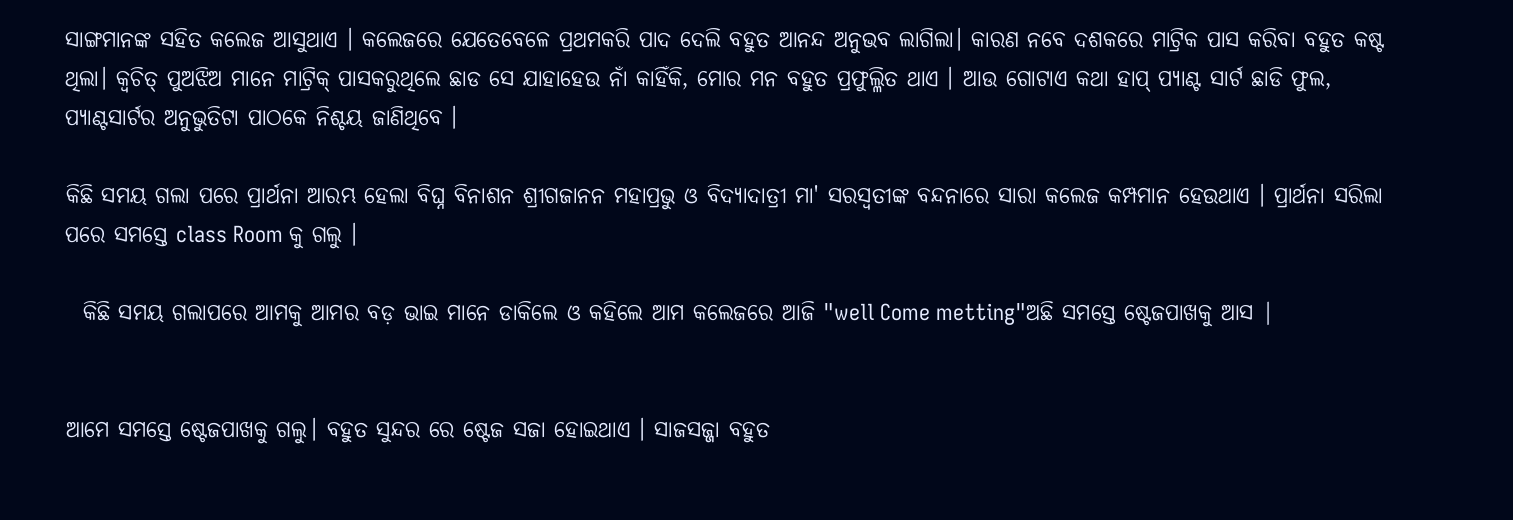ସାଙ୍ଗମାନଙ୍କ ସହିତ କଲେଜ ଆସୁଥାଏ । କଲେଜରେ ଯେତେବେଳେ ପ୍ରଥମକରି ପାଦ ଦେଲି ବହୁତ ଆନନ୍ଦ ଅନୁଭବ ଲାଗିଲା। କାରଣ ନବେ ଦଶକରେ ମାଟ୍ରିକ ପାସ କରିବା ବହୁତ କଷ୍ଟ ଥିଲା। କ୍ଵଚିତ୍ ପୁଅଝିଅ ମାନେ ମାଟ୍ରିକ୍ ପାସକରୁଥିଲେ ଛାଡ ସେ ଯାହାହେଉ ନାଁ କାହିଁକି, ମୋର ମନ ବହୁତ ପ୍ରଫୁଲ୍ଳିତ ଥାଏ । ଆଉ ଗୋଟାଏ କଥା ହାପ୍ ପ୍ୟାଣ୍ଟ ସାର୍ଟ ଛାଡି ଫୁଲ, ପ୍ୟାଣ୍ଟସାର୍ଟର ଅନୁଭୁତିଟା ପାଠକେ ନିଶ୍ଚୟ ଜାଣିଥିବେ ।

କିଛି ସମୟ ଗଲା ପରେ ପ୍ରାର୍ଥନା ଆରମ୍ଭ ହେଲା ବିଘ୍ନ ବିନାଶନ ଶ୍ରୀଗଜାନନ ମହାପ୍ରଭୁ ଓ ବିଦ୍ୟାଦାତ୍ରୀ ମା' ସରସ୍ଵତୀଙ୍କ ବନ୍ଦନାରେ ସାରା କଲେଜ କମ୍ପମାନ ହେଉଥାଏ । ପ୍ରାର୍ଥନା ସରିଲା ପରେ ସମସ୍ତେ class Room କୁ ଗଲୁ ।

  କିଛି ସମୟ ଗଲାପରେ ଆମକୁ ଆମର ବଡ଼ ଭାଇ ମାନେ ଡାକିଲେ ଓ କହିଲେ ଆମ କଲେଜରେ ଆଜି "well Come metting"ଅଛି ସମସ୍ତେ ଷ୍ଟେଜପାଖକୁ ଆସ |


ଆମେ ସମସ୍ତେ ଷ୍ଟେଜପାଖକୁ ଗଲୁ। ବହୁତ ସୁନ୍ଦର ରେ ଷ୍ଟେଜ ସଜା ହୋଇଥାଏ । ସାଜସଜ୍ଜା ବହୁତ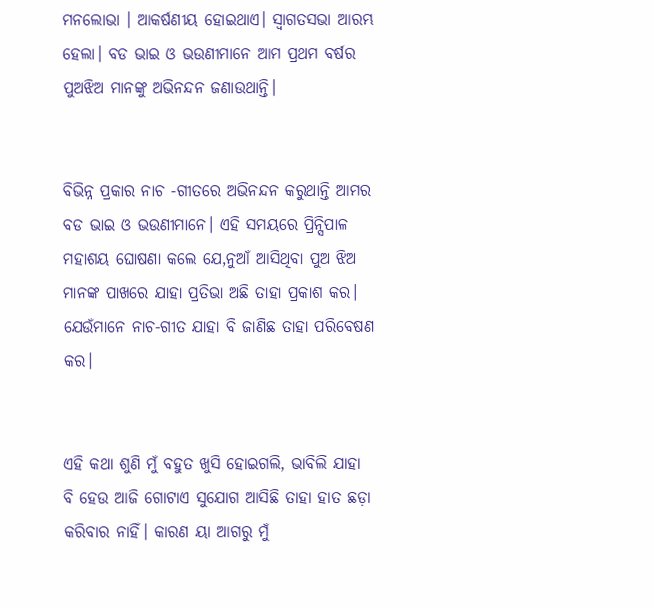ମନଲୋଭା । ଆକର୍ଷଣୀୟ ହୋଇଥାଏ। ସ୍ଵାଗତସଭା ଆରମ୍ଭ ହେଲା। ବଡ ଭାଇ ଓ ଭଉଣୀମାନେ ଆମ ପ୍ରଥମ ବର୍ଷର ପୁଅଝିଅ ମାନଙ୍କୁ ଅଭିନନ୍ଦନ ଜଣାଉଥାନ୍ତି।


ବିଭିନ୍ନ ପ୍ରକାର ନାଚ -ଗୀତରେ ଅଭିନନ୍ଦନ କରୁଥାନ୍ତି ଆମର ବଡ ଭାଇ ଓ ଭଉଣୀମାନେ। ଏହି ସମୟରେ ପ୍ରିନ୍ସିପାଳ ମହାଶୟ ଘୋଷଣା କଲେ ଯେ,ନୁଆଁ ଆସିଥିବା ପୁଅ ଝିଅ ମାନଙ୍କ ପାଖରେ ଯାହା ପ୍ରତିଭା ଅଛି ତାହା ପ୍ରକାଶ କର। ଯେଉଁମାନେ ନାଚ-ଗୀତ ଯାହା ବି ଜାଣିଛ ତାହା ପରିବେଷଣ କର।


ଏହି କଥା ଶୁଣି ମୁଁ ବହୁତ ଖୁସି ହୋଇଗଲି, ଭାବିଲି ଯାହା ବି ହେଉ ଆଜି ଗୋଟାଏ ସୁଯୋଗ ଆସିଛି ତାହା ହାତ ଛଡ଼ା କରିବାର ନାହିଁ। କାରଣ ୟା ଆଗରୁ ମୁଁ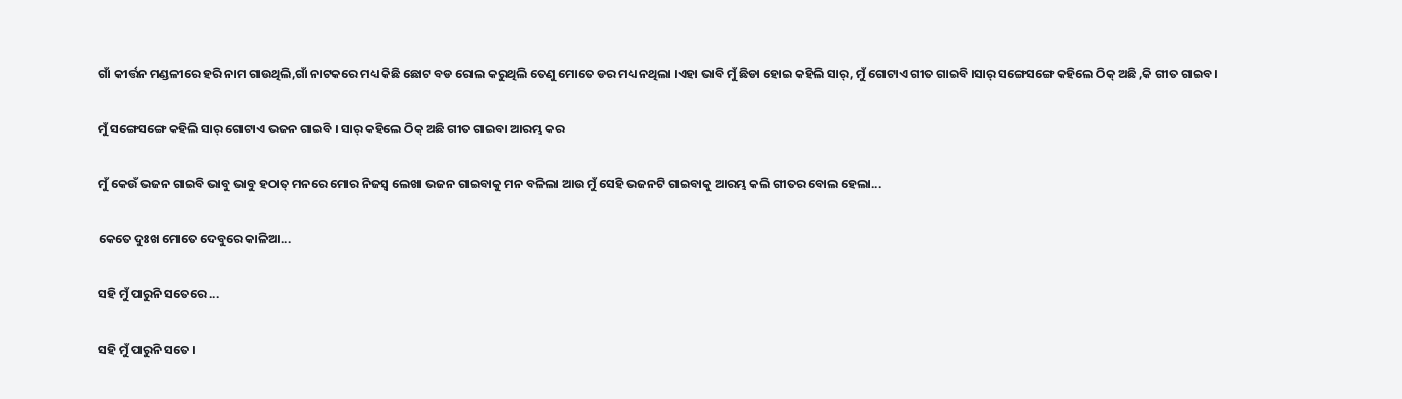ଗାଁ କୀର୍ତ୍ତନ ମଣ୍ଡଳୀରେ ହରି ନାମ ଗାଉଥିଲି,ଗାଁ ନାଟକରେ ମଧ୍ୟ କିଛି ଛୋଟ ବଡ ରୋଲ କରୁଥିଲି ତେଣୁ ମୋତେ ଡର ମଧ୍ୟ ନଥିଲା ।ଏହା ଭାବି ମୁଁ ଛିଡା ହୋଇ କହିଲି ସାର୍, ମୁଁ ଗୋଟାଏ ଗୀତ ଗାଇବି ।ସାର୍ ସଙ୍ଗେସଙ୍ଗେ କହିଲେ ଠିକ୍ ଅଛି ,କି ଗୀତ ଗାଇବ।

ମୁଁ ସଙ୍ଗେସଙ୍ଗେ କହିଲି ସାର୍ ଗୋଟାଏ ଭଜନ ଗାଇବି । ସାର୍ କହିଲେ ଠିକ୍ ଅଛି ଗୀତ ଗାଇବା ଆରମ୍ଭ କର

ମୁଁ କେଉଁ ଭଜନ ଗାଇବି ଭାବୁ ଭାବୁ ହଠାତ୍‌ ମନରେ ମୋର ନିଜସ୍ଵ ଲେଖା ଭଜନ ଗାଇବାକୁ ମନ ବଳିଲା ଆଉ ମୁଁ ସେହି ଭଜନଟି ଗାଇବାକୁ ଆରମ୍ଭ କଲି ଗୀତର ବୋଲ ହେଲା...

କେତେ ଦୁଃଖ ମୋତେ ଦେବୁରେ କାଳିଆ...

ସହି ମୁଁ ପାରୁନି ସତେରେ ...

ସହି ମୁଁ ପାରୁନି ସତେ ।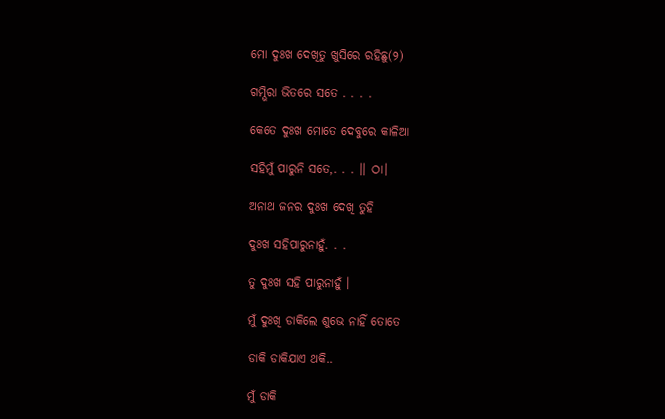ମୋ ଦୁଃଖ ଦେଖିତୁ ଖୁସିରେ ରହିଛୁ(୨)

ଗମ୍ଭିରା ଭିତରେ ସତେ . . . .

କେତେ ଦୁଃଖ ମୋତେ ଦେବୁରେ କାଳିଆ

ସହିମୁଁ ପାରୁନି ସତେ,. . . ।। ଠା।

ଅନାଥ ଜନର ଦୁଃଖ ଦେଖି ତୁହି

ଦୁଃଖ ସହିପାରୁନାହୁଁ. . .

ତୁ ଦୁଃଖ ସହି ପାରୁନାହୁଁ ।

ମୁଁ ଦୁଃଖି ଡାକିଲେ ଶୁଭେ ନାହିଁ ତୋତେ

ଡାକି ଡାକିଯାଏ ଥକି..

ମୁଁ ଡାକି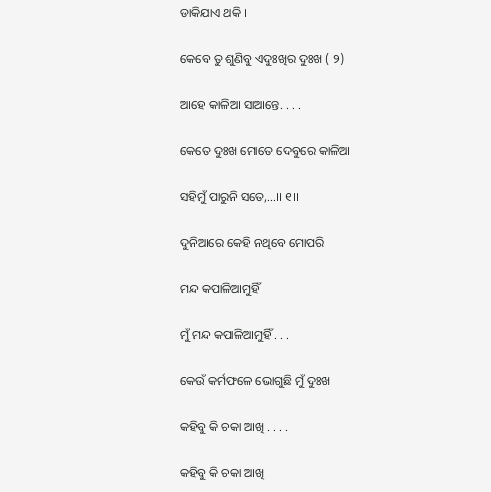ଡାକିଯାଏ ଥକି ।

କେବେ ତୁ ଶୁଣିବୁ ଏଦୁଃଖିର ଦୁଃଖ ( ୨)

ଆହେ କାଳିଆ ସାଆନ୍ତେ. . . .

କେତେ ଦୁଃଖ ମୋତେ ଦେବୁରେ କାଳିଆ

ସହିମୁଁ ପାରୁନି ସତେ,...।। ୧।।

ଦୁନିଆରେ କେହି ନଥିବେ ମୋପରି

ମନ୍ଦ କପାଳିଆମୁହିଁ

ମୁଁ ମନ୍ଦ କପାଳିଆମୁହିଁ . . .

କେଉଁ କର୍ମଫଳେ ଭୋଗୁଛି ମୁଁ ଦୁଃଖ

କହିବୁ କି ଚକା ଆଖି . . . .

କହିବୁ କି ଚକା ଆଖି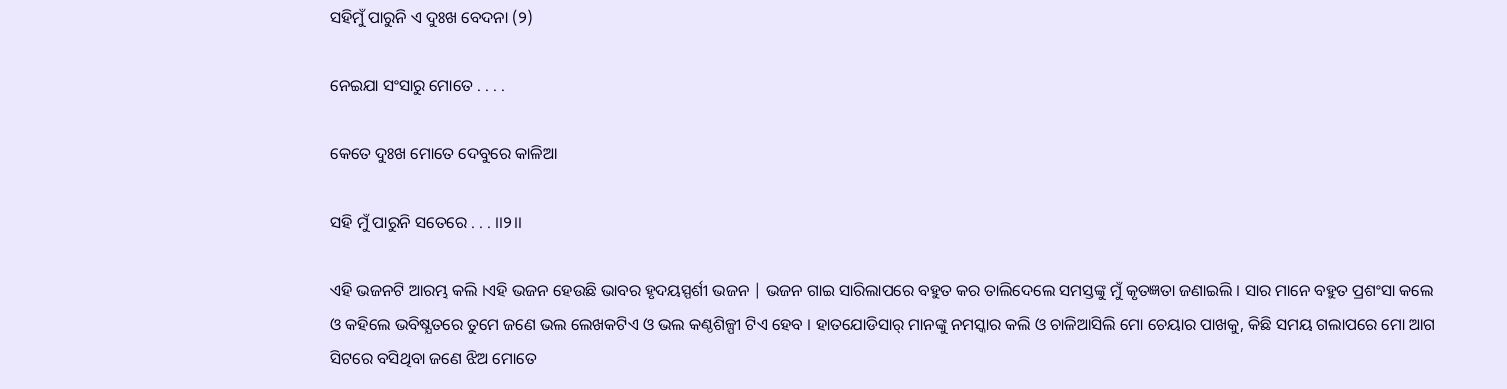ସହିମୁଁ ପାରୁନି ଏ ଦୁଃଖ ବେଦନା (୨)

ନେଇଯା ସଂସାରୁ ମୋତେ . . . .

କେତେ ଦୁଃଖ ମୋତେ ଦେବୁରେ କାଳିଆ

ସହି ମୁଁ ପାରୁନି ସତେରେ . . . ।।୨।।

ଏହି ଭଜନଟି ଆରମ୍ଭ କଲି ।ଏହି ଭଜନ ହେଉଛି ଭାବର ହୃଦୟସ୍ପର୍ଶୀ ଭଜନ | ଭଜନ ଗାଇ ସାରିଲାପରେ ବହୁତ କର ତାଲିଦେଲେ ସମସ୍ତଙ୍କୁ ମୁଁ କୃତଜ୍ଞତା ଜଣାଇଲି । ସାର ମାନେ ବହୁତ ପ୍ରଶଂସା କଲେ ଓ କହିଲେ ଭବିଷ୍ଯତରେ ତୁମେ ଜଣେ ଭଲ ଲେଖକଟିଏ ଓ ଭଲ କଣ୍ଠଶିଳ୍ପୀ ଟିଏ ହେବ । ହାତଯୋଡିସାର୍ ମାନଙ୍କୁ ନମସ୍କାର କଲି ଓ ଚାଳିଆସିଲି ମୋ ଚେୟାର ପାଖକୁ, କିଛି ସମୟ ଗଲାପରେ ମୋ ଆଗ ସିଟରେ ବସିଥିବା ଜଣେ ଝିଅ ମୋତେ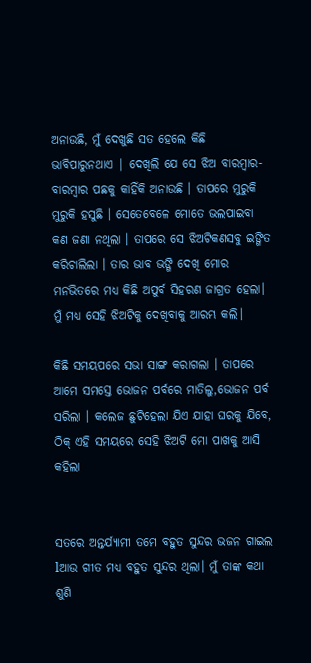ଅନାଉଛି, ମୁଁ ଦେଖୁଛି ସତ ହେଲେ କିଛି ଭାବିପାରୁନଥାଏ | ଦେଖିଲି ଯେ ସେ ଝିଅ ବାରମ୍ଵାର-ବାରମ୍ବାର ପଛକୁ କାହିଁକି ଅନାଉଛି । ତାପରେ ମୁରୁକି ମୁରୁକି ହସୁଛି । ସେତେବେଳେ ମୋତେ ଭଲପାଇବା କଣ ଜଣା ନଥିଲା । ତାପରେ ସେ ଝିଅଟିକଣସବୁ ଇଙ୍ଗିତ କରିଚାଲିଲା । ତାର ଭାବ ଭଙ୍ଗି ଦେଖି ମୋର ମନଭିତରେ ମଧ୍ୟ କିଛି ଅପୁର୍ବ ସିହରଣ ଜାଗ୍ରତ ହେଲା। ମୁଁ ମଧ୍ୟ ସେହି ଝିଅଟିକୁ ଦେଖିବାକୁ ଆରମ୍ଭ କଲି।

କିଛି ସମୟପରେ ସଭା ସାଙ୍ଗ କରାଗଲା । ତାପରେ ଆମେ ସମସ୍ତେ ଭୋଜନ ପର୍ବରେ ମାତିଲୁ,ଭୋଜନ ପର୍ବ ସରିଲା । କଲେଜ ଛୁଟିହେଲା ଯିଏ ଯାହା ଘରକୁ ଯିବେ, ଠିକ୍ ଏହି ସମୟରେ ସେହି ଝିଅଟି ମୋ ପାଖକୁ ଆସି କହିଲା


ସତରେ ଅନ୍ତର୍ଯ୍ୟାମୀ ତମେ ବହୁତ ସୁନ୍ଦର ଭଜନ ଗାଇଲ lଆଉ ଗୀତ ମଧ୍ୟ ବହୁତ ସୁନ୍ଦର ଥିଲା। ମୁଁ ତାଙ୍କ କଥା ଶୁଣି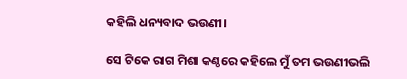କହିଲି ଧନ୍ୟବାଦ ଭଉଣୀ।

ସେ ଟିକେ ରାଗ ମିଶା କଣ୍ଠରେ କହିଲେ ମୁଁ ତମ ଭଉଣୀଭଲି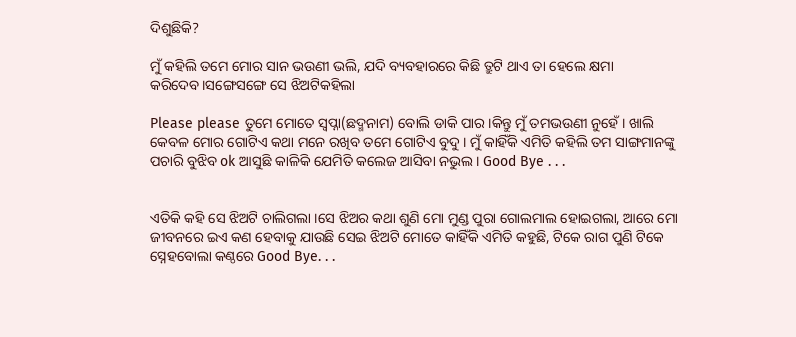ଦିଶୁଛିକି?

ମୁଁ କହିଲି ତମେ ମୋର ସାନ ଭଉଣୀ ଭଲି, ଯଦି ବ୍ୟବହାରରେ କିଛି ତ୍ରୁଟି ଥାଏ ତା ହେଲେ କ୍ଷମା କରିଦେବ।ସଙ୍ଗେସଙ୍ଗେ ସେ ଝିଅଟିକହିଲା

Please please ତୁମେ ମୋତେ ସ୍ଵପ୍ନା(ଛଦ୍ମନାମ) ବୋଲି ଡାକି ପାର।କିନ୍ତୁ ମୁଁ ତମଭଉଣୀ ନୁହେଁ । ଖାଲି କେବଳ ମୋର ଗୋଟିଏ କଥା ମନେ ରଖିବ ତମେ ଗୋଟିଏ ବୁଦୁ । ମୁଁ କାହିଁକି ଏମିତି କହିଲି ତମ ସାଙ୍ଗମାନଙ୍କୁ ପଚାରି ବୁଝିବ ok ଆସୁଛି କାଳିକି ଯେମିତି କଲେଜ ଆସିବା ନଭୁଲ । Good Bye . . .


ଏତିକି କହି ସେ ଝିଅଟି ଚାଲିଗଲା ।ସେ ଝିଅର କଥା ଶୁଣି ମୋ ମୁଣ୍ଡ ପୁରା ଗୋଲମାଲ ହୋଇଗଲା, ଆରେ ମୋ ଜୀବନରେ ଇଏ କଣ ହେବାକୁ ଯାଉଛି ସେଇ ଝିଅଟି ମୋତେ କାହିଁକି ଏମିତି କହୁଛି, ଟିକେ ରାଗ ପୁଣି ଟିକେ ସ୍ନେହବୋଲା କଣ୍ଠରେ Good Bye. . .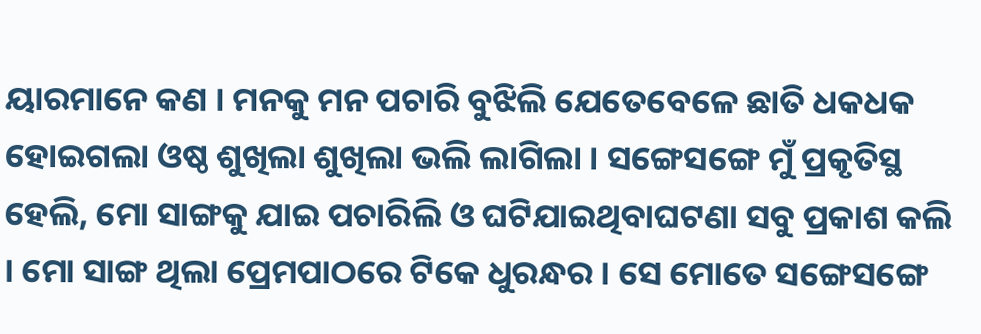ୟାରମାନେ କଣ । ମନକୁ ମନ ପଚାରି ବୁଝିଲି ଯେତେବେଳେ ଛାତି ଧକଧକ ହୋଇଗଲା ଓଷ୍ଠ ଶୁଖିଲା ଶୁଖିଲା ଭଲି ଲାଗିଲା । ସଙ୍ଗେସଙ୍ଗେ ମୁଁ ପ୍ରକୃତିସ୍ଥ ହେଲି, ମୋ ସାଙ୍ଗକୁ ଯାଇ ପଚାରିଲି ଓ ଘଟିଯାଇଥିବାଘଟଣା ସବୁ ପ୍ରକାଶ କଲି । ମୋ ସାଙ୍ଗ ଥିଲା ପ୍ରେମପାଠରେ ଟିକେ ଧୁରନ୍ଧର । ସେ ମୋତେ ସଙ୍ଗେସଙ୍ଗେ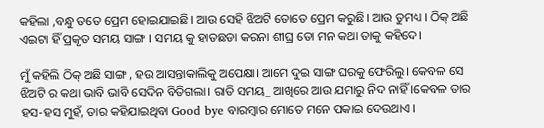କହିଲା ,ବନ୍ଧୁ ତତେ ପ୍ରେମ ହୋଇଯାଇଛି। ଆଉ ସେହି ଝିଅଟି ତୋତେ ପ୍ରେମ କରୁଛି। ଆଉ ତୁମଧ୍ୟ । ଠିକ୍ ଅଛି ଏଇଟା ହିଁ ପ୍ରକୃତ ସମୟ ସାଙ୍ଗ । ସମୟ କୁ ହାତଛଡା କରନା ଶୀଘ୍ର ତୋ ମନ କଥା ତାକୁ କହିଦେ।

ମୁଁ କହିଲି ଠିକ୍ ଅଛି ସାଙ୍ଗ , ହଉ ଆସନ୍ତାକାଲିକୁ ଅପେକ୍ଷା। ଆମେ ଦୁଇ ସାଙ୍ଗ ଘରକୁ ଫେରିଲୁ। କେବଳ ସେ ଝିଅଟି ର କଥା ଭାବି ଭାବି ସେଦିନ ବିତିଗଲା। ରାତି ସମୟ_ ଆଖିରେ ଆଉ ଯମାରୁ ନିଦ ନାହିଁ ।କେବଳ ତାର ହସ-ହସ ମୁହଁ, ତାର କହିଯାଇଥିବା Good bye ବାରମ୍ଵାର ମୋତେ ମନେ ପକାଇ ଦେଉଥାଏ ।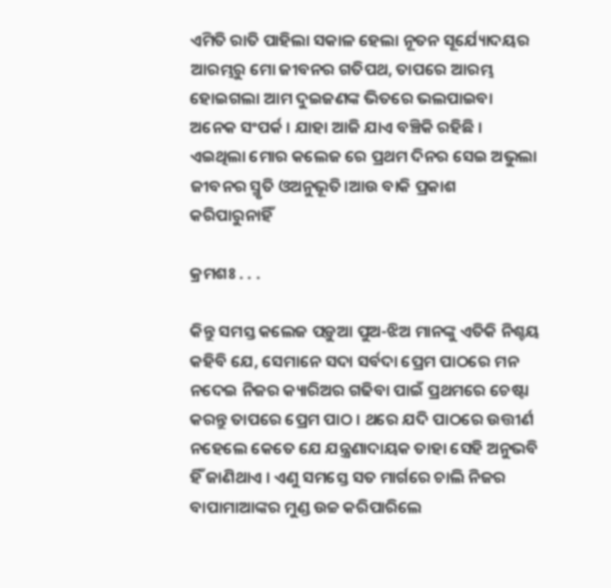ଏମିତି ରାତି ପାହିଲା ସକାଳ ହେଲା ନୂତନ ସୂର୍ଯ୍ୟୋଦୟର ଆରମ୍ଭରୁ ମୋ ଜୀବନର ଗତିପଥ, ତାପରେ ଆରମ୍ଭ ହୋଇଗଲା ଆମ ଦୁଇଜଣଙ୍କ ଭିତରେ ଭଲପାଇବା ଅନେକ ସଂପର୍କ । ଯାହା ଆଜି ଯାଏ ବଞ୍ଚିକି ରହିଛି । ଏଇଥିଲା ମୋର କଲେଜ ରେ ପ୍ରଥମ ଦିନର ସେଇ ଅଭୁଲା ଜୀବନର ସ୍ମୃତି ଓଅନୁଭୂତି।ଆଉ ବାକି ପ୍ରକାଶ କରିପାରୁନାହିଁ

କ୍ରମଶଃ . . .

କିନ୍ତୁ ସମସ୍ତ କଲେଜ ପଡ଼ୁଆ ପୁଅ-ଝିଅ ମାନଙ୍କୁ ଏତିକି ନିଶ୍ଚୟ କହିବି ଯେ, ସେମାନେ ସଦା ସର୍ବଦା ପ୍ରେମ ପାଠରେ ମନ ନଦେଇ ନିଜର କ୍ୟାରିଅର ଗଢିବା ପାଇଁ ପ୍ରଥମରେ ଚେଷ୍ଟା କରନ୍ତୁ ତାପରେ ପ୍ରେମ ପାଠ । ଥରେ ଯଦି ପାଠରେ ଉତ୍ତୀର୍ଣ ନହେଲେ କେତେ ଯେ ଯନ୍ତ୍ରଣାଦାୟକ ତାହା ସେହି ଅନୁଭବି ହିଁ ଜାଣିଥାଏ । ଏଣୁ ସମସ୍ତେ ସତ ମାର୍ଗରେ ଚାଲି ନିଜର ବାପାମାଆଙ୍କର ମୁଣ୍ଡ ଉଚ୍ଚ କରିପାରିଲେ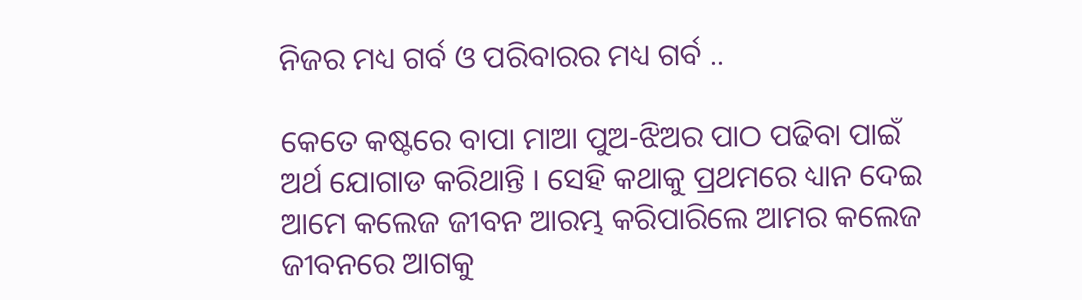ନିଜର ମଧ୍ୟ ଗର୍ବ ଓ ପରିବାରର ମଧ୍ୟ ଗର୍ବ ..

କେତେ କଷ୍ଟରେ ବାପା ମାଆ ପୁଅ-ଝିଅର ପାଠ ପଢିବା ପାଇଁ ଅର୍ଥ ଯୋଗାଡ କରିଥାନ୍ତି । ସେହି କଥାକୁ ପ୍ରଥମରେ ଧ୍ୟାନ ଦେଇ ଆମେ କଲେଜ ଜୀବନ ଆରମ୍ଭ କରିପାରିଲେ ଆମର କଲେଜ ଜୀବନରେ ଆଗକୁ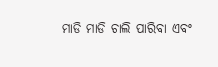ମାଡି ମାଡି ଚାଲି ପାରିବା ଏବଂ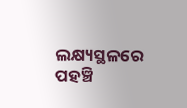ଲକ୍ଷ୍ୟସ୍ଥଳରେ ପହଞ୍ଚି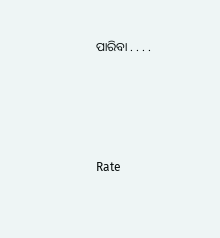ପାରିବା . . . .





Rate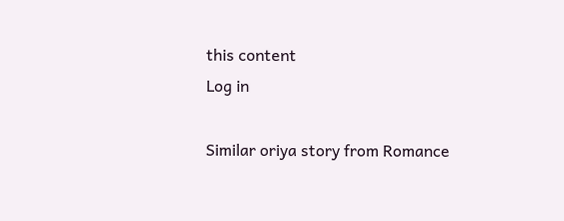this content
Log in

Similar oriya story from Romance